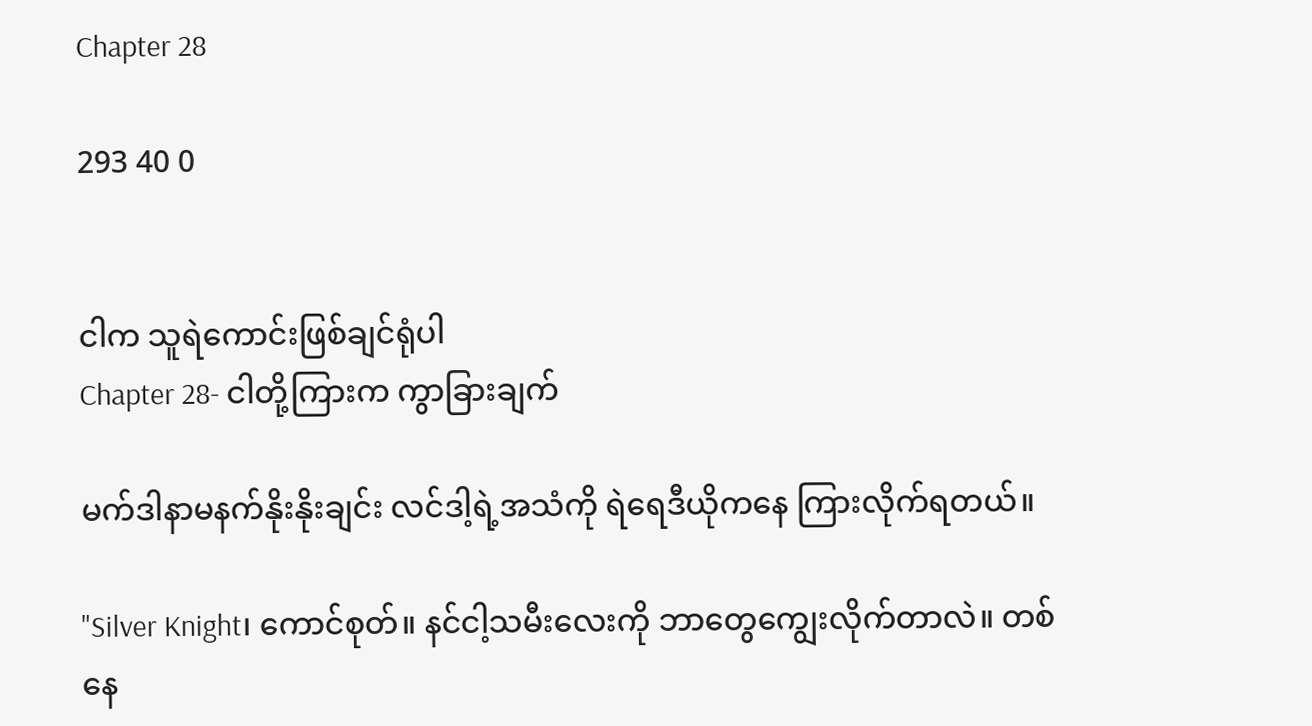Chapter 28

293 40 0


ငါက သူရဲကောင်းဖြစ်ချင်ရုံပါ
Chapter 28- ငါတို့ကြားက ကွာခြားချက်

မက်ဒါနာမနက်နိုးနိုးချင်း လင်ဒါ့ရဲ့အသံကို ရဲရေဒီယိုကနေ ကြားလိုက်ရတယ်။

"Silver Knight၊ ကောင်စုတ်။ နင်ငါ့သမီးလေးကို ဘာတွေကျွေးလိုက်တာလဲ။ တစ်နေ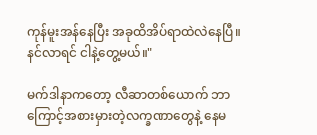ကုန်မူးအန်နေပြီး အခုထိအိပ်ရာထဲလဲနေပြီ။ နင်လာရင် ငါနဲ့တွေ့မယ်။"

မက်ဒါနာကတော့ လီဆာတစ်ယောက် ဘာကြောင့်အစားမှားတဲ့လက္ခဏာတွေနဲ့ နေမ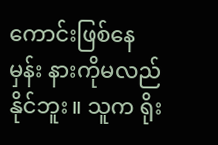ကောင်းဖြစ်နေမှန်း နားကိုမလည်နိုင်ဘူး။ သူက ရိုး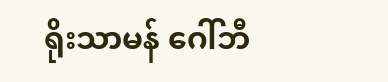ရိုးသာမန် ဂေါ်ဘီ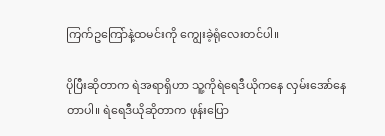ကြက်ဥကြော်နဲ့ထမင်းကို ကျွေးခဲ့ရုံလေးတင်ပါ။

ပိုပြီးဆိုတာက ရဲအရာရှိဟာ သူ့ကိုရဲရေဒီယိုကနေ လှမ်းအော်နေတာပါ။ ရဲရေဒီယိုဆိုတာက ဖုန်းပြော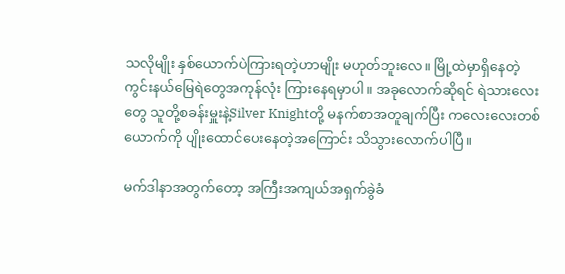သလိုမျိုး နှစ်ယောက်ပဲကြားရတဲ့ဟာမျိုး မဟုတ်ဘူးလေ။ မြို့ထဲမှာရှိနေတဲ့ ကွင်းနယ်မြေရဲတွေအကုန်လုံး ကြားနေရမှာပါ။ အခုလောက်ဆိုရင် ရဲသားလေးတွေ သူတို့စခန်းမှူးနဲ့Silver Knightတို့ မနက်စာအတူချက်ပြီး ကလေးလေးတစ်ယောက်ကို ပျိုးထောင်ပေးနေတဲ့အကြောင်း သိသွားလောက်ပါပြီ။

မက်ဒါနာအတွက်တော့ အကြီးအကျယ်အရှက်ခွဲခံ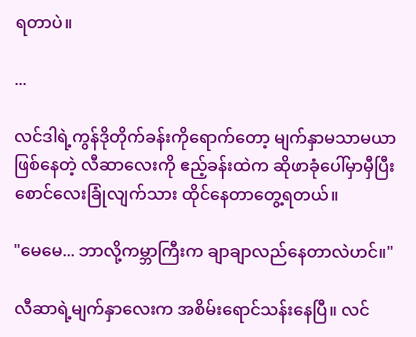ရတာပဲ။

...

လင်ဒါရဲ့ကွန်ဒိုတိုက်ခန်းကိုရောက်တော့ မျက်နှာမသာမယာဖြစ်နေတဲ့ လီဆာလေးကို ဧည့်ခန်းထဲက ဆိုဖာခုံပေါ်မှာမှီပြီး စောင်လေးခြုံလျက်သား ထိုင်နေတာတွေ့ရတယ်။

"မေမေ... ဘာလို့ကမ္ဘာကြီးက ချာချာလည်နေတာလဲဟင်။"

လီဆာရဲ့မျက်နှာလေးက အစိမ်းရောင်သန်းနေပြီ။ လင်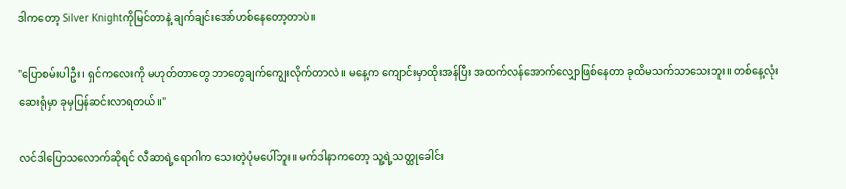ဒါကတော့ Silver Knightကိုမြင်တာနဲ့ ချက်ချင်းအော်ဟစ်နေတော့တာပဲ။

"ပြောစမ်းပါဦး၊ ရှင်ကလေးကို မဟုတ်တာတွေ ဘာတွေချက်ကျွေးလိုက်တာလဲ။ မနေ့က ကျောင်းမှာထိုးအန်ပြီး အထက်လန်အောက်လျှောဖြစ်နေတာ ခုထိမသက်သာသေးဘူး။ တစ်နေ့လုံးဆေးရုံမှာ ခုမှပြန်ဆင်းလာရတယ်။"

လင်ဒါပြောသလောက်ဆိုရင် လီဆာရဲ့ရောဂါက သေးတဲ့ပုံမပေါ်ဘူး။ မက်ဒါနာကတော့ သူ့ရဲ့သတ္ထုခေါင်း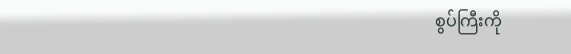စွပ်ကြီးကို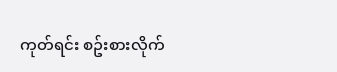ကုတ်ရင်း စဥ်းစားလိုက်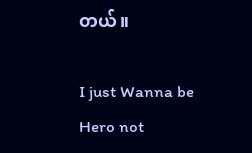တယ်။

I just Wanna be Hero not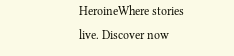HeroineWhere stories live. Discover now